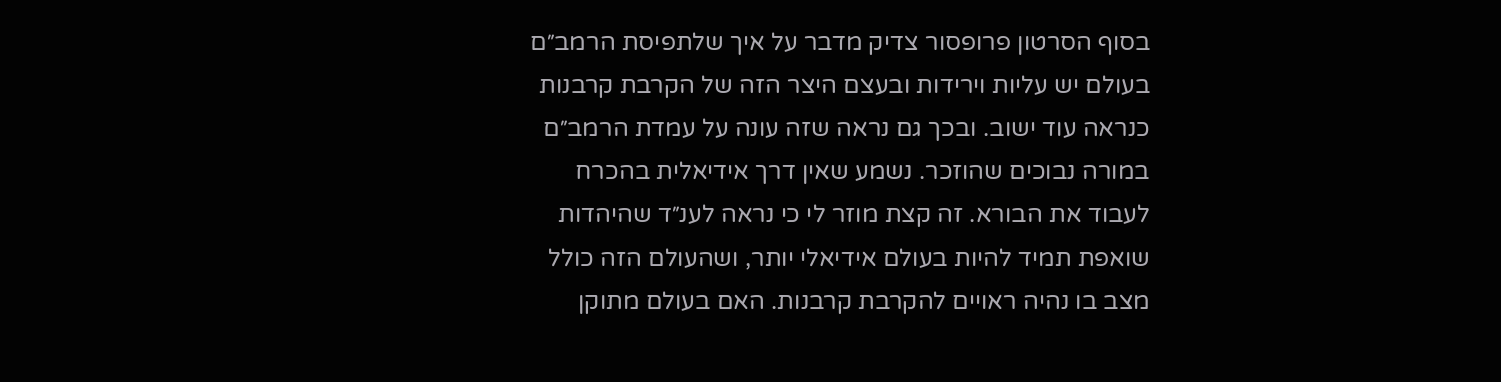בסוף הסרטון פרופסור צדיק מדבר על איך שלתפיסת הרמב״ם בעולם יש עליות וירידות ובעצם היצר הזה של הקרבת קרבנות כנראה עוד ישוב. ובכך גם נראה שזה עונה על עמדת הרמב״ם במורה נבוכים שהוזכר. נשמע שאין דרך אידיאלית בהכרח לעבוד את הבורא. זה קצת מוזר לי כי נראה לענ״ד שהיהדות שואפת תמיד להיות בעולם אידיאלי יותר, ושהעולם הזה כולל מצב בו נהיה ראויים להקרבת קרבנות. האם בעולם מתוקן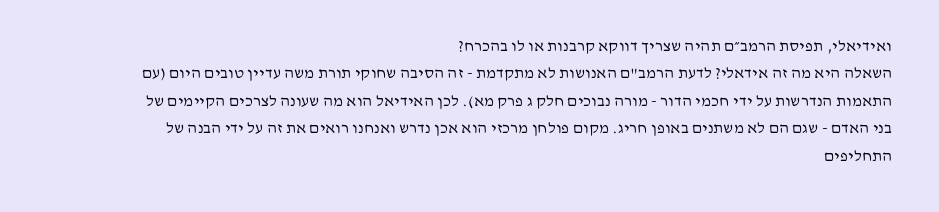ואידיאלי, תפיסת הרמב״ם תהיה שצריך דווקא קרבנות או לו בהכרח?
השאלה היא מה זה אידאלי? לדעת הרמב"ם האנושות לא מתקדמת - זה הסיבה שחוקי תורת משה עדיין טובים היום (עם התאמות הנדרשות על ידי חכמי הדור - מורה נבוכים חלק ג פרק מא). לכן האידיאל הוא מה שעונה לצרכים הקיימים של בני האדם - שגם הם לא משתנים באופן חריג. מקום פולחן מרכזי הוא אכן נדרש ואנחנו רואים את זה על ידי הבנה של התחליפים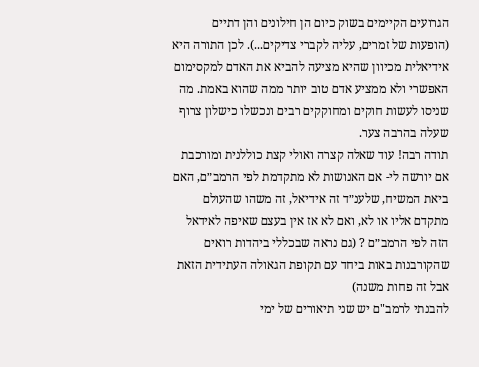הגרועים הקיימים בשוק כיום הן חילונים והן דתיים (הופעות של זמרים, עליה לקברי צדיקים...). לכן התורה היא אידיאלית מכיוון שהיא מציעה להביא את האדם למקסימום האפשרי ולא ממציע אדם טוב יותר ממה שהוא באמת. מה שניסו לעשות חוקים ומחוקקים רבים ונכשלו כישלון צרוף שעלה בהרבה צער.
תודה רבה! עוד שאלה קצרה ואולי קצת כוללנית ומורכבת אם יורשה לי- אם האנושות לא מתקדמת לפי הרמב״ם, האם ביאת המשיח, שלענ״ד זה אידיאל, זה משהו שהעולם מתקדם אליו או לא, ואם לא אז אין בעצם שאיפה לאידאל הזה לפי הרמב״ם ? (גם נראה שבכללי ביהדות רואים שהקורבנות באות ביחד עם תקופת הגאולה העתידית הזאת אבל זה פחות משנה)
להבנתי לרמב"ם יש שני תיאורים של ימי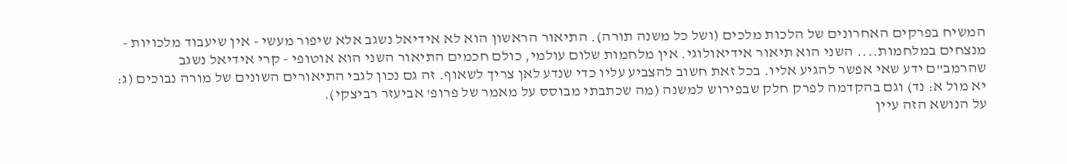המשיח בפרקים האחרונים של הלכות מלכים (ושל כל משנה תורה). התיאור הראשון הוא לא אידיאל נשגב אלא שיפור מעשי - אין שיעבוד מלכויות - מנצחים במלחמות.... השני הוא תיאור אידיאולוגי. אין מלחמות שלום עולמי, כולם חכמים התיאור השני הוא אוטופי - קרי אידיאל נשגב שהרמב"ם ידע שאי אפשר להגיע אליו. בכל זאת חשוב להצביע עליו כדי שנדע לאן צריך לשאוף. זה גם נכון לגבי התיאורים השונים של מורה נבוכים (ג: יא מול א: נד) וגם בהקדמה לפרק חלק שבפירוש למשנה (מה שכתבתי מבוסס על מאמר של פרופ' אביעזר רביצקי).
על הנושא הזה עיין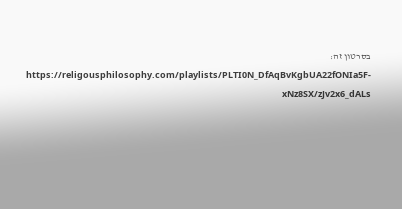בסרטון זה: https://religousphilosophy.com/playlists/PLTI0N_DfAqBvKgbUA22fONIa5F-xNz8SX/zJv2x6_dALs